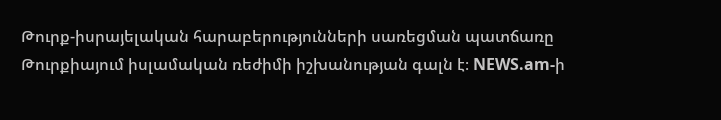Թուրք-իսրայելական հարաբերությունների սառեցման պատճառը Թուրքիայում իսլամական ռեժիմի իշխանության գալն է։ NEWS.am-ի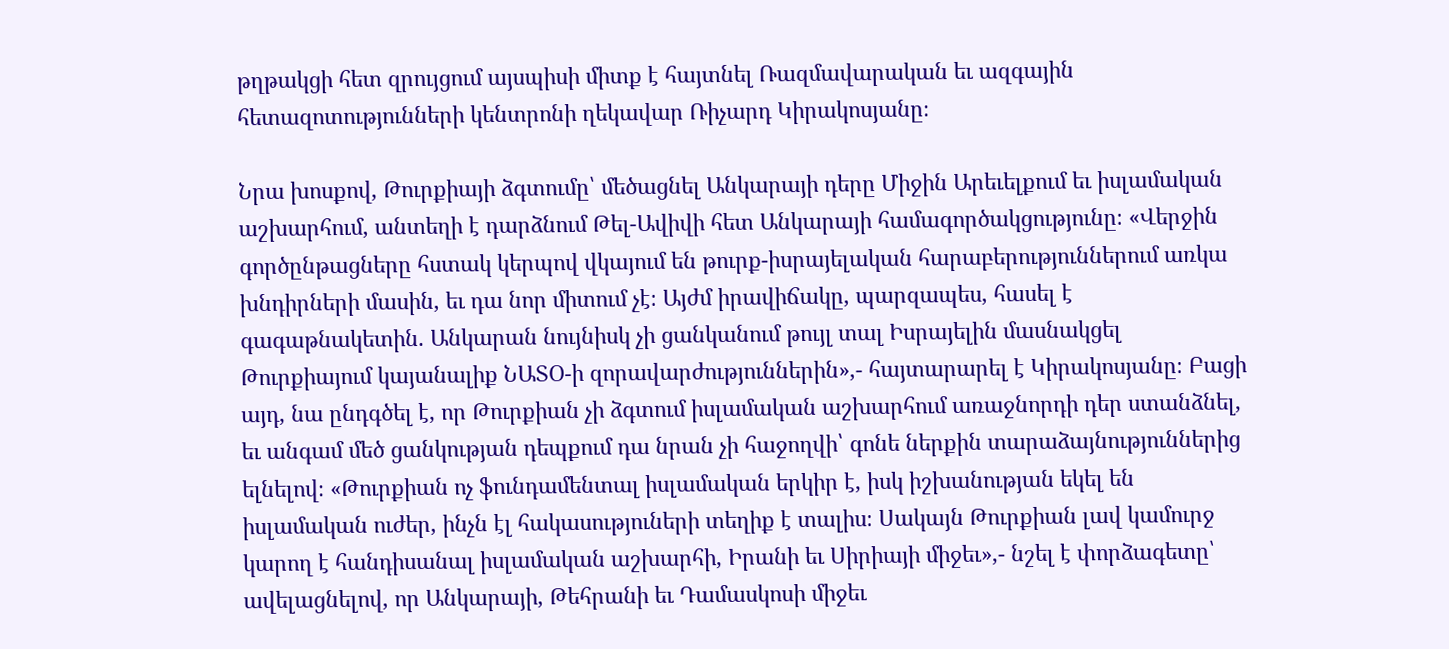թղթակցի հետ զրույցում այսպիսի միտք է հայտնել Ռազմավարական եւ ազգային հետազոտությունների կենտրոնի ղեկավար Ռիչարդ Կիրակոսյանը։

Նրա խոսքով, Թուրքիայի ձգտումը՝ մեծացնել Անկարայի դերը Միջին Արեւելքում եւ իսլամական աշխարհում, անտեղի է դարձնում Թել-Ավիվի հետ Անկարայի համագործակցությունը։ «Վերջին գործընթացները հստակ կերպով վկայում են թուրք-իսրայելական հարաբերություններում առկա խնդիրների մասին, եւ դա նոր միտում չէ։ Այժմ իրավիճակը, պարզապես, հասել է գագաթնակետին. Անկարան նույնիսկ չի ցանկանում թույլ տալ Իսրայելին մասնակցել Թուրքիայում կայանալիք ՆԱՏՕ-ի զորավարժություններին»,- հայտարարել է Կիրակոսյանը։ Բացի այդ, նա ընդգծել է, որ Թուրքիան չի ձգտում իսլամական աշխարհում առաջնորդի դեր ստանձնել, եւ անգամ մեծ ցանկության դեպքում դա նրան չի հաջողվի՝ գոնե ներքին տարաձայնություններից ելնելով։ «Թուրքիան ոչ ֆունդամենտալ իսլամական երկիր է, իսկ իշխանության եկել են իսլամական ուժեր, ինչն էլ հակասություների տեղիք է տալիս։ Սակայն Թուրքիան լավ կամուրջ կարող է հանդիսանալ իսլամական աշխարհի, Իրանի եւ Սիրիայի միջեւ»,- նշել է փորձագետը՝ ավելացնելով, որ Անկարայի, Թեհրանի եւ Դամասկոսի միջեւ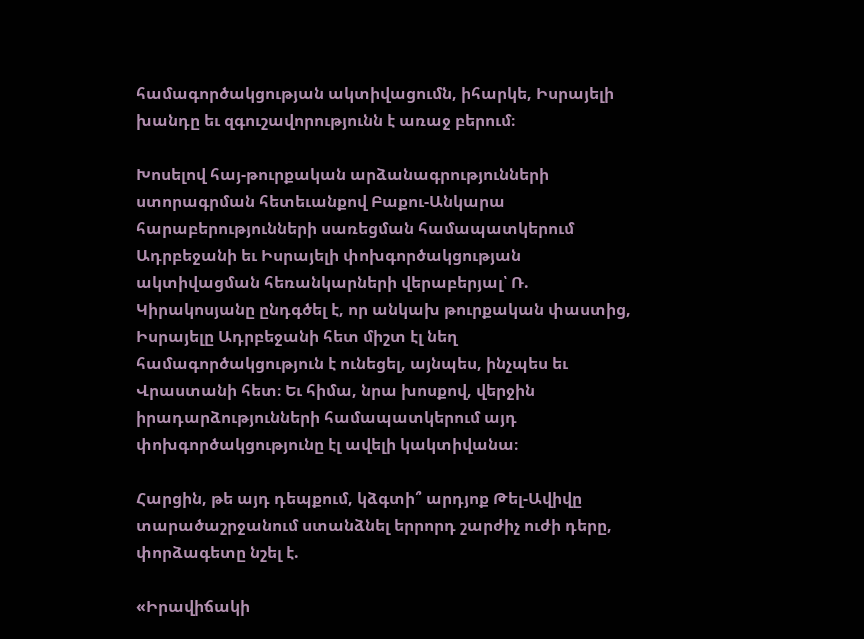համագործակցության ակտիվացումն, իհարկե, Իսրայելի խանդը եւ զգուշավորությունն է առաջ բերում։

Խոսելով հայ-թուրքական արձանագրությունների ստորագրման հետեւանքով Բաքու-Անկարա հարաբերությունների սառեցման համապատկերում Ադրբեջանի եւ Իսրայելի փոխգործակցության ակտիվացման հեռանկարների վերաբերյալ՝ Ռ. Կիրակոսյանը ընդգծել է, որ անկախ թուրքական փաստից, Իսրայելը Ադրբեջանի հետ միշտ էլ նեղ համագործակցություն է ունեցել, այնպես, ինչպես եւ Վրաստանի հետ։ Եւ հիմա, նրա խոսքով, վերջին իրադարձությունների համապատկերում այդ փոխգործակցությունը էլ ավելի կակտիվանա։

Հարցին, թե այդ դեպքում, կձգտի՞ արդյոք Թել-Ավիվը տարածաշրջանում ստանձնել երրորդ շարժիչ ուժի դերը, փորձագետը նշել է.

«Իրավիճակի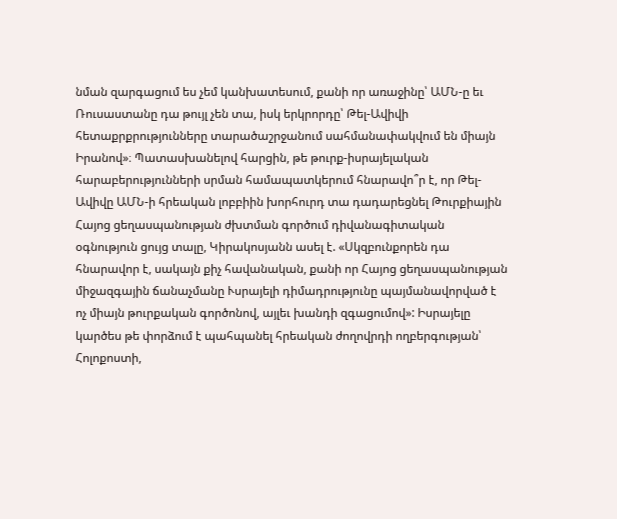նման զարգացում ես չեմ կանխատեսում, քանի որ առաջինը՝ ԱՄՆ-ը եւ Ռուսաստանը դա թույլ չեն տա, իսկ երկրորդը՝ Թել-Ավիվի հետաքրքրությունները տարածաշրջանում սահմանափակվում են միայն Իրանով»։ Պատասխանելով հարցին, թե թուրք-իսրայելական հարաբերությունների սրման համապատկերում հնարավո՞ր է, որ Թել- Ավիվը ԱՄՆ-ի հրեական լոբբիին խորհուրդ տա դադարեցնել Թուրքիային Հայոց ցեղասպանության ժխտման գործում դիվանագիտական օգնություն ցույց տալը, Կիրակոսյանն ասել է. «Սկզբունքորեն դա հնարավոր է, սակայն քիչ հավանական, քանի որ Հայոց ցեղասպանության միջազգային ճանաչմանը Ւսրայելի դիմադրությունը պայմանավորված է ոչ միայն թուրքական գործոնով, այլեւ խանդի զգացումով»: Իսրայելը կարծես թե փորձում է պահպանել հրեական ժողովրդի ողբերգության՝ Հոլոքոստի,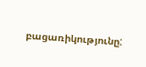բացառիկությունը: